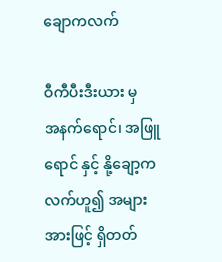ချောကလက်

ဝီကီပီးဒီးယား မှ
အနက်ရောင်၊ အဖြူရောင် နှင့် နို့ချော့ကလက်ဟူ၍ အများအားဖြင့် ရှိတတ်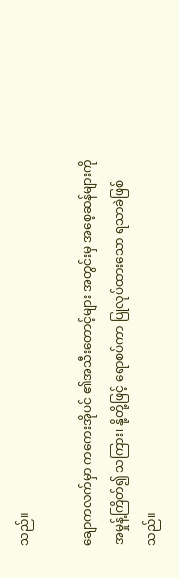သည်။

ချောကလက်မှာ ကကေးအိုပင် ၏အသီးတောင့်များ အတွင်းမှ အစေ့ဆန်များကို အမှုန့်ကြိတ်၍ သကြား၊ နို့တို့ဖြင့် ရောစပ်ကာ ပြုလုပ်ထားသော ရသာခဲဖြစ်သည်။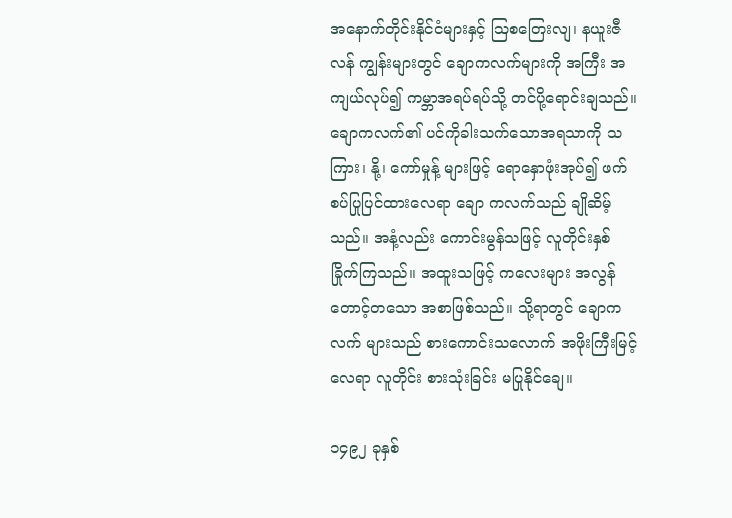အနောက်တိုင်းနိုင်ငံများနှင့် ဩစတြေးလျ၊ နယူးဇီလန် ကျွန်းများတွင် ချောကလက်များကို အကြီး အကျယ်လုပ်၍ ကမ္ဘာအရပ်ရပ်သို့ တင်ပို့ရောင်းချသည်။ ချောကလက်၏ ပင်ကိုခါးသက်သောအရသာကို သကြား၊ နို့၊ ကော်မှုန့် များဖြင့် ရောနှောဖုံးအုပ်၍ ဖက်စပ်ပြုပြင်ထားလေရာ ချော ကလက်သည် ချိုဆိမ့်သည်။ အနံ့လည်း ကောင်းမွန်သဖြင့် လူတိုင်းနှစ်ခြိုက်ကြသည်။ အထူးသဖြင့် ကလေးများ အလွန် တောင့်တသော အစာဖြစ်သည်။ သို့ရာတွင် ချောကလက် များသည် စားကောင်းသလောက် အဖိုးကြီးမြင့်လေရာ လူတိုင်း စားသုံးခြင်း မပြုနိုင်ချေ။

၁၄၉၂ ခုနှစ်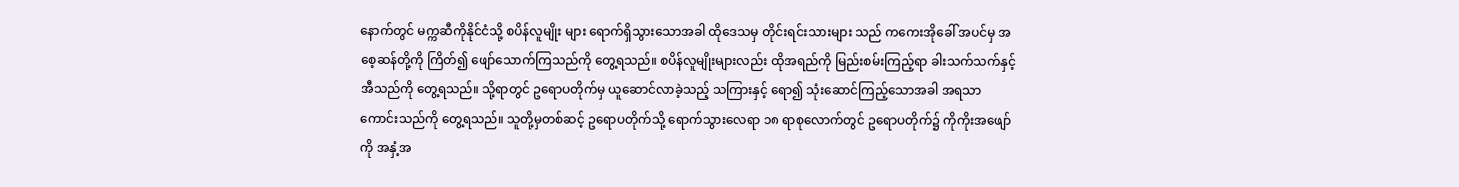နောက်တွင် မက္ကဆီကိုနိုင်ငံသို့ စပိန်လူမျိုး များ ရောက်ရှိသွားသောအခါ ထိုဒေသမှ တိုင်းရင်းသားများ သည် ကကေးအိုခေါ် အပင်မှ အစေ့ဆန်တို့ကို ကြိတ်၍ ဖျော်သောက်ကြသည်ကို တွေ့ရသည်။ စပိန်လူမျိုးများလည်း ထိုအရည်ကို မြည်းစမ်းကြည့်ရာ ခါးသက်သက်နှင့် အီသည်ကို တွေ့ရသည်။ သို့ရာတွင် ဥရောပတိုက်မှ ယူဆောင်လာခဲ့သည့် သကြားနှင့် ရော၍ သုံးဆောင်ကြည့်သောအခါ အရသာ ကောင်းသည်ကို တွေ့ရသည်။ သူတို့မှတစ်ဆင့် ဥရောပတိုက်သို့ ရောက်သွားလေရာ ၁၈ ရာစုလောက်တွင် ဥရောပတိုက်၌ ကိုကိုးအဖျော်ကို အနှံ့အ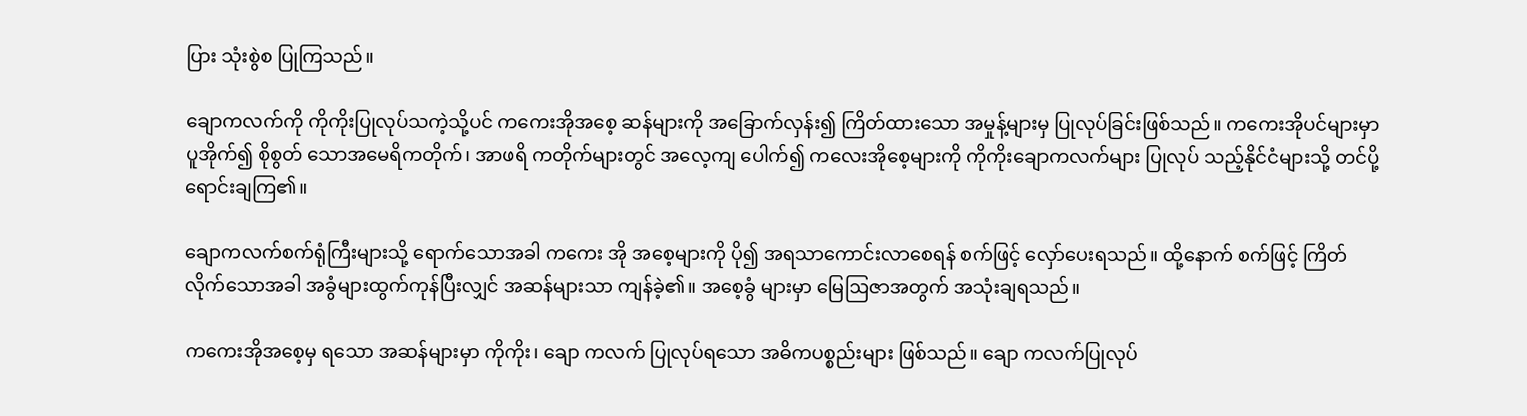ပြား သုံးစွဲစ ပြုကြသည်။

ချောကလက်ကို ကိုကိုးပြုလုပ်သကဲ့သို့ပင် ကကေးအိုအစေ့ ဆန်များကို အခြောက်လှန်း၍ ကြိတ်ထားသော အမှုန့်များမှ ပြုလုပ်ခြင်းဖြစ်သည်။ ကကေးအိုပင်များမှာ ပူအိုက်၍ စိုစွတ် သောအမေရိကတိုက်၊ အာဖရိ ကတိုက်များတွင် အလေ့ကျ ပေါက်၍ ကလေးအိုစေ့များကို ကိုကိုးချောကလက်များ ပြုလုပ် သည့်နိုင်ငံများသို့ တင်ပို့ရောင်းချကြ၏။

ချောကလက်စက်ရုံကြီးများသို့ ရောက်သောအခါ ကကေး အို အစေ့များကို ပို၍ အရသာကောင်းလာစေရန် စက်ဖြင့် လှော်ပေးရသည်။ ထို့နောက် စက်ဖြင့် ကြိတ်လိုက်သောအခါ အခွံများထွက်ကုန်ပြီးလျှင် အဆန်များသာ ကျန်ခဲ့၏။ အစေ့ခွံ များမှာ မြေဩဇာအတွက် အသုံးချရသည်။

ကကေးအိုအစေ့မှ ရသော အဆန်များမှာ ကိုကိုး၊ ချော ကလက် ပြုလုပ်ရသော အဓိကပစ္စည်းများ ဖြစ်သည်။ ချော ကလက်ပြုလုပ်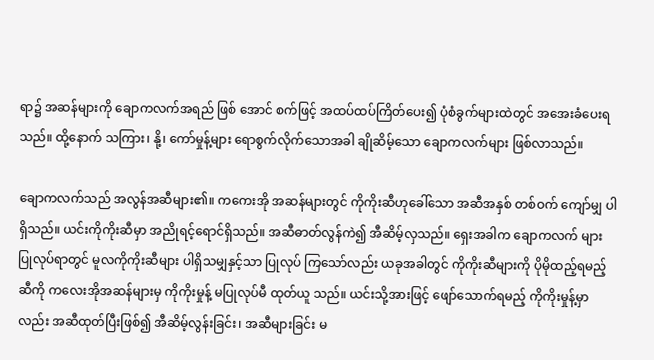ရာ၌ အဆန်များကို ချောကလက်အရည် ဖြစ် အောင် စက်ဖြင့် အထပ်ထပ်ကြိတ်ပေး၍ ပုံစံခွက်များထဲတွင် အအေးခံပေးရသည်။ ထို့နောက် သကြား၊ နို့၊ ကော်မှုန့်များ ရောစွက်လိုက်သောအခါ ချိုဆိမ့်သော ချောကလက်များ ဖြစ်လာသည်။

ချောကလက်သည် အလွန်အဆီများ၏။ ကကေးအို အဆန်များတွင် ကိုကိုးဆီဟုခေါ်သော အဆီအနှစ် တစ်ဝက် ကျော်မျှ ပါရှိသည်။ ယင်းကိုကိုးဆီမှာ အညိုရင့်ရောင်ရှိသည်။ အဆီဓာတ်လွန်ကဲ၍ အီဆိမ့်လှသည်။ ရှေးအခါက ချောကလက် များ ပြုလုပ်ရာတွင် မူလကိုကိုးဆီများ ပါရှိသမျှနှင့်သာ ပြုလုပ် ကြသော်လည်း ယခုအခါတွင် ကိုကိုးဆီများကို ပိုမိုထည့်ရမည့် ဆီကို ကလေးအိုအဆန်များမှ ကိုကိုးမှုန့် မပြုလုပ်မီ ထုတ်ယူ သည်။ ယင်းသို့အားဖြင့် ဖျော်သောက်ရမည့် ကိုကိုးမှုန့်မှာလည်း အဆီထုတ်ပြီးဖြစ်၍ အီဆိမ့်လွန်းခြင်း၊ အဆီများခြင်း မ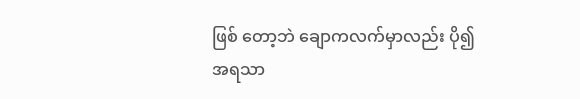ဖြစ် တော့ဘဲ ချောကလက်မှာလည်း ပို၍ အရသာ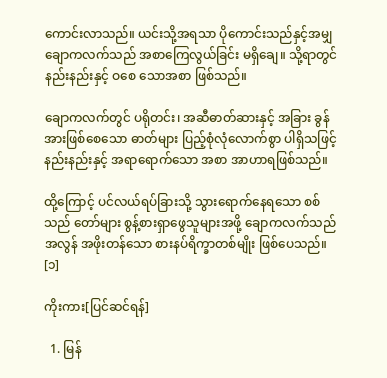ကောင်းလာသည်။ ယင်းသို့အရသာ ပိုကောင်းသည်နှင့်အမျှ ချောကလက်သည် အစာကြေလွယ်ခြင်း မရှိချေ။ သို့ရာတွင် နည်းနည်းနှင့် ဝစေ သောအစာ ဖြစ်သည်။

ချောကလက်တွင် ပရိုတင်း၊ အဆီဓာတ်ဆားနှင့် အခြား ခွန်အားဖြစ်စေသော ဓာတ်များ ပြည့်စုံလုံလောက်စွာ ပါရှိသဖြင့် နည်းနည်းနှင့် အရာရောက်သော အစာ အာဟာရဖြစ်သည်။

ထို့ကြောင့် ပင်လယ်ရပ်ခြားသို့ သွားရောက်နေရသော စစ်သည် တော်များ စွန့်စားရှာဖွေသူများအဖို့ ချောကလက်သည် အလွန် အဖိုးတန်သော စားနပ်ရိက္ခာတစ်မျိုး ဖြစ်ပေသည်။ [၁]

ကိုးကား[ပြင်ဆင်ရန်]

  1. မြန်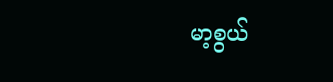မာ့စွယ်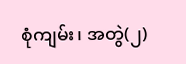စုံကျမ်း၊ အတွဲ(၂)